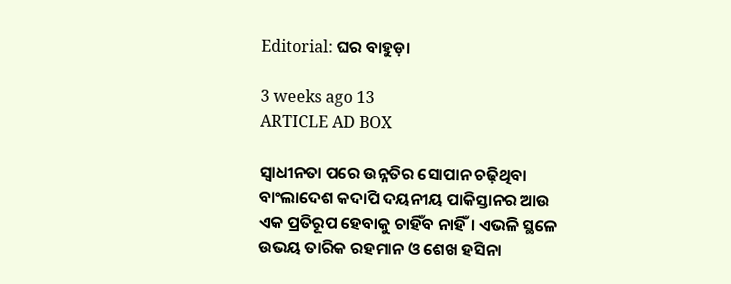Editorial: ଘର ବାହୁଡ଼ା

3 weeks ago 13
ARTICLE AD BOX

ସ୍ବାଧୀନତା ପରେ ଉନ୍ନତିର ସୋପାନ ଚଢ଼ିଥିବା ବାଂଲାଦେଶ କଦାପି ଦୟନୀୟ ପାକିସ୍ତାନର ଆଉ ଏକ ପ୍ରତିରୂପ ହେବାକୁ ଚାହିଁବ ନାହିଁ। ଏଭଳି ସ୍ଥଳେ ଉଭୟ ତାରିକ ରହମାନ ଓ ଶେଖ ହସିନା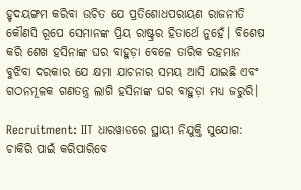ହୃଦୟଙ୍ଗମ କରିବା ଉଚିତ ଯେ ପ୍ରତିଶୋଧପରାୟଣ ରାଜନୀତି କୌଣସି ରୂପେ ସେମାନଙ୍କ ପ୍ରିୟ ରାଷ୍ଟ୍ରର ହିତାର୍ଥେ ନୁହେଁ। ବିଶେଷ କରି ଶେଖ ହସିନାଙ୍କ ଘର ବାହୁଡ଼ା ବେଳେ ତାରିକ ରହମାନ ବୁଝିବା ଦରକାର ଯେ କ୍ଷମା ଯାଚନାର ସମୟ ଆସି ଯାଇଛି ଏବଂ ଗଠନମୂଳକ ଗଣତନ୍ତ୍ର ଲାଗି ହସିନାଙ୍କ ଘର ବାହୁଡ଼ା ମଧ୍ୟ ଜରୁରି।

Recruitment: IIT ଧାରୱାଡରେ ସ୍ଥାୟୀ ନିଯୁକ୍ତି ସୁଯୋଗ: ଚାକିରି ପାଇଁ କରିପାରିବେ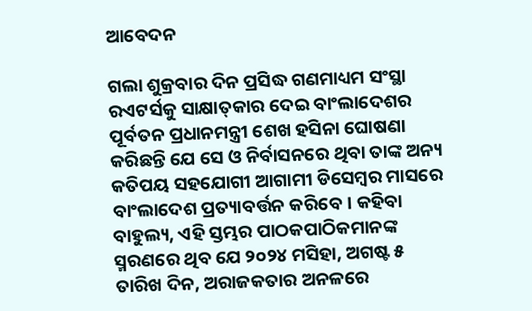ଆବେଦନ

ଗଲା ଶୁକ୍ରବାର ଦିନ ପ୍ରସିଦ୍ଧ ଗଣମାଧ୍ୟମ ସଂସ୍ଥା ରଏଟର୍ସକୁ ସାକ୍ଷାତ୍‌କାର ଦେଇ ବାଂଲାଦେଶର ପୂର୍ବତନ ପ୍ରଧାନମନ୍ତ୍ରୀ ଶେଖ ହସିନା ଘୋଷଣା କରିଛନ୍ତି ଯେ ସେ ଓ ନିର୍ବାସନରେ ଥିବା ତାଙ୍କ ଅନ୍ୟ କତିପୟ ସହଯୋଗୀ ଆଗାମୀ ଡିସେମ୍ବର ମାସରେ ବାଂଲାଦେଶ ପ୍ରତ୍ୟାବର୍ତ୍ତନ କରିବେ। କହିବା ବାହୁଲ୍ୟ, ଏହି ସ୍ତମ୍ଭର ପାଠକପାଠିକମାନଙ୍କ ସ୍ମରଣରେ ଥିବ ଯେ ୨୦୨୪ ମସିହା, ଅଗଷ୍ଟ ୫ ତାରିଖ ଦିନ, ଅରାଜକତାର ଅନଳରେ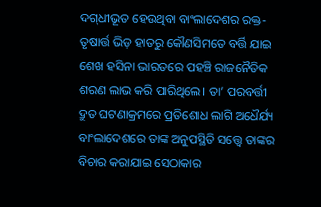ଦଗ୍‌ଧୀଭୂତ ହେଉଥିବା ବାଂଲାଦେଶର ରକ୍ତ-ତୃଷାର୍ତ୍ତ ଭିଡ଼ ହାତରୁ କୌଣସିମ‌ତେ ବର୍ତ୍ତି ଯାଇ ଶେଖ ହସିନା ଭାରତରେ ପହଞ୍ଚି ରାଜନୈତିକ ଶରଣ ଲାଭ କରି ପାରିଥିଲେ। ତା’ ପରବର୍ତ୍ତୀ ଦ୍ରୁତ ଘଟଣାକ୍ରମରେ ପ୍ରତିଶୋଧ ଲାଗି ଅଧୈର୍ଯ୍ୟ ବାଂଲାଦେଶରେ ତାଙ୍କ ଅନୁପସ୍ଥିତି ସତ୍ତ୍ବେ ତାଙ୍କର ବିଚାର କରାଯାଇ ସେଠାକାର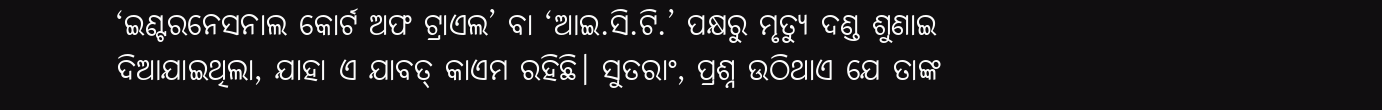‘ଇଣ୍ଟରନେସନାଲ କୋର୍ଟ ଅଫ ଟ୍ରାଏଲ’ ବା ‘ଆଇ.ସି.ଟି.’ ପକ୍ଷରୁ ମୃତ୍ୟୁ ଦଣ୍ଡ ଶୁଣାଇ ଦିଆଯାଇଥିଲା, ଯାହା ଏ ଯାବତ୍ କାଏମ ରହିଛି। ସୁତରାଂ, ପ୍ରଶ୍ନ ଉଠିଥାଏ ଯେ ତାଙ୍କ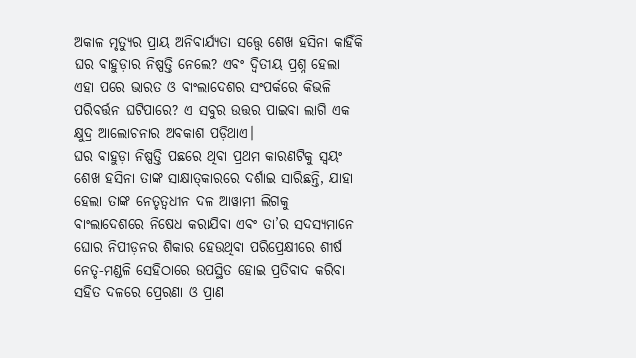ଅକାଳ ମୃତ୍ୟୁର ପ୍ରାୟ ଅନିବାର୍ଯ୍ୟତା ସତ୍ତ୍ବେ ଶେଖ ହସିନା କାହିଁକି ଘର ବାହୁଡ଼ାର ନିଷ୍ପତ୍ତି ନେଲେ? ଏବଂ ଦ୍ବିତୀୟ ପ୍ରଶ୍ନ ହେଲା ଏହା ପରେ ଭାରତ ଓ ବାଂଲାଦେଶର ସଂପର୍କରେ କିଭଳି ପରିବର୍ତ୍ତନ ଘଟିପାରେ? ଏ ସବୁର ଉତ୍ତର ପାଇବା ଲାଗି ଏକ କ୍ଷୁଦ୍ର ଆଲୋଚନାର ଅବକାଶ ପଡ଼ିଥାଏ।
ଘର ବାହୁଡ଼ା ନିଷ୍ପତ୍ତି ପଛରେ ଥିବା ପ୍ରଥମ କାରଣଟିକୁ ସ୍ବୟଂ ଶେଖ ହସିନା ତାଙ୍କ ସାକ୍ଷାତ୍‌କାରରେ ଦର୍ଶାଇ ସାରିଛନ୍ତି, ଯାହା ହେଲା ତାଙ୍କ ନେତୃତ୍ବଧୀନ ଦଳ ଆୱାମୀ ଲିଗକୁ ବାଂଲାଦେଶରେ ନିଷେଧ କରାଯିବା ଏବଂ ତା’ର ସଦସ୍ୟମାନେ ଘୋର ନିପୀଡ଼ନର ଶିକାର ହେଉଥିବା ପରିପ୍ରେକ୍ଷୀରେ ଶୀର୍ଷ ନେତୃ-ମଣ୍ଡଳି ସେହିଠାରେ ଉପସ୍ଥିତ ହୋଇ ପ୍ରତିବାଦ କରିବା ସହିତ ଦଳରେ ପ୍ରେରଣା ଓ ପ୍ରାଣ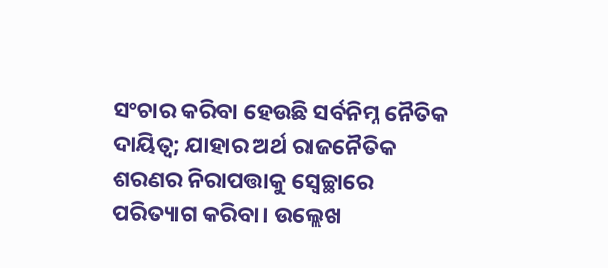ସଂଚାର କରିବା ହେଉଛି ସର୍ବନିମ୍ନ ନୈତିକ ଦାୟିତ୍ବ; ଯାହାର ଅର୍ଥ ରାଜନୈତିକ ଶରଣର ନିରାପତ୍ତାକୁ ସ୍ବେଚ୍ଛାରେ ପରିତ୍ୟାଗ କରିବା। ଉଲ୍ଲେଖ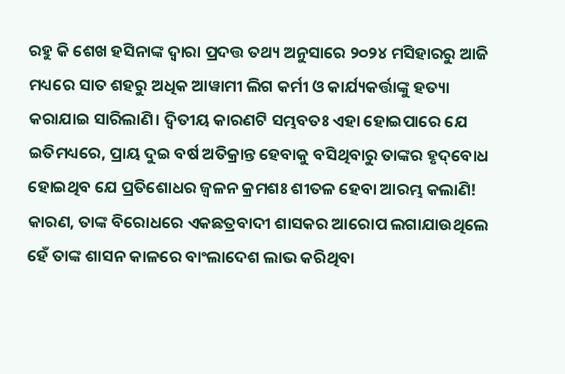ରହୁ କି ଶେଖ ହସିନାଙ୍କ ଦ୍ବାରା ପ୍ରଦତ୍ତ ତଥ୍ୟ ଅନୁସାରେ ୨୦୨୪ ମସିହାରରୁ ଆଜି ମଧ୍ୟରେ ସାତ ଶହରୁ ଅଧିକ ଆୱାମୀ ଲିଗ କର୍ମୀ ଓ କାର୍ଯ୍ୟକର୍ତ୍ତାଙ୍କୁ ହତ୍ୟା କରାଯାଇ ସାରିଲାଣି। ଦ୍ବିତୀୟ କାରଣଟି ସମ୍ଭବତଃ ଏହା ହୋଇପାରେ ଯେ ଇତିମଧ୍ୟରେ, ପ୍ରାୟ ଦୁଇ ବର୍ଷ ଅତିକ୍ରାନ୍ତ ହେବାକୁ ବସିଥିବାରୁ ତାଙ୍କର ହୃଦ୍‌ବୋଧ ହୋଇଥିବ ଯେ ପ୍ରତିଶୋଧର ଜ୍ବଳନ କ୍ରମଶଃ ଶୀତଳ ହେବା ଆରମ୍ଭ କଲାଣି! କାରଣ, ତାଙ୍କ ବିରୋଧରେ ଏକଛତ୍ରବାଦୀ ଶାସକର ଆରୋପ ଲଗାଯାଉଥିଲେ ହେଁ ତାଙ୍କ ଶାସନ କାଳରେ ବାଂଲାଦେଶ ଲାଭ କରିଥିବା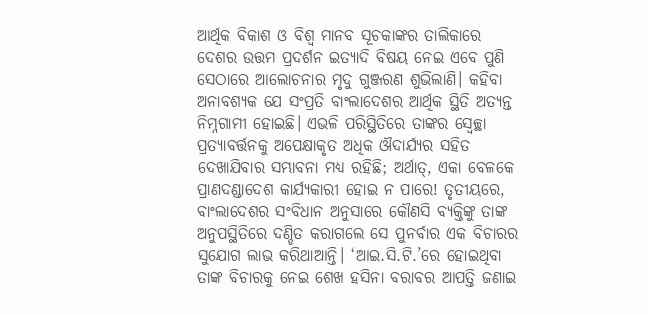ଆର୍ଥିକ ବିକାଶ ଓ ବିଶ୍ବ ମାନବ ସୂଚକାଙ୍କର ତାଲିକାରେ ଦେଶର ଉତ୍ତମ ପ୍ରଦର୍ଶନ ଇତ୍ୟାଦି ବିଷୟ ନେଇ ଏବେ ପୁଣି ସେଠାରେ ଆଲୋଚନାର ମୃଦୁ ଗୁଞ୍ଜରଣ ଶୁଭିଲାଣି। କହିବା ଅନାବଶ୍ୟକ ଯେ ସଂପ୍ରତି ବାଂଲାଦେଶର ଆର୍ଥିକ ସ୍ଥିତି ଅତ୍ୟନ୍ତ ନିମ୍ନଗାମୀ ହୋଇଛି। ଏଭଳି ପରିସ୍ଥିତିରେ ତାଙ୍କର ସ୍ବେଚ୍ଛା ପ୍ରତ୍ୟାବର୍ତ୍ତନକୁ ଅପେକ୍ଷାକୃତ ଅଧିକ ଔଦାର୍ଯ୍ୟର ସହିତ ଦେଖାଯିବାର ସମ୍ଭାବନା ମଧ୍ୟ ରହିଛି; ଅର୍ଥାତ୍, ଏକା ବେଳକେ ପ୍ରାଣଦଣ୍ଡା‌ଦେଶ କାର୍ଯ୍ୟକାରୀ ହୋଇ ନ ପାରେ! ତୃତୀୟରେ, ବାଂଲାଦେଶର ସଂବିଧାନ ଅନୁସାରେ କୌଣସି ବ୍ୟକ୍ତିଙ୍କୁ ତାଙ୍କ ଅନୁପସ୍ଥିତିରେ ଦଣ୍ଡିତ କରାଗଲେ ସେ ପୁନର୍ବାର ଏକ ବିଚାରର ସୁଯୋଗ ଲାଭ କରିଥାଆନ୍ତି। ‘ଆଇ.ସି.ଟି.’ରେ ହୋଇଥିବା ତାଙ୍କ ବିଚାରକୁ ନେଇ ଶେଖ ହସିନା ବରାବର ଆପତ୍ତି ଜଣାଇ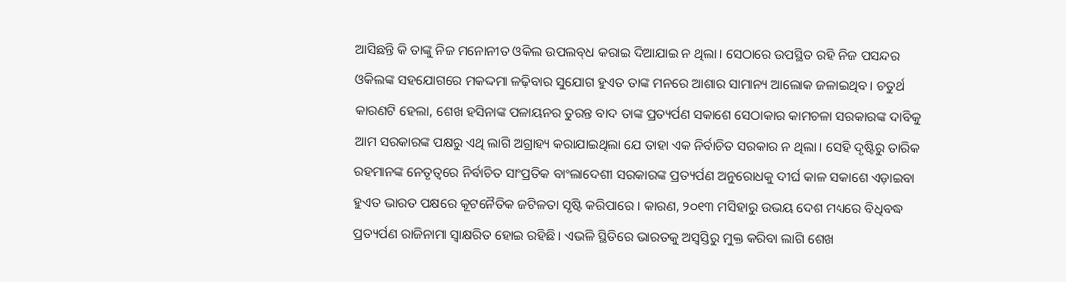ଆସିଛନ୍ତି କି ତାଙ୍କୁ ନିଜ ମନୋନୀତ ଓକିଲ ଉପଲବ୍‌ଧ କରାଇ ଦିଆଯାଇ ନ ଥିଲା। ସେଠାରେ ଉପସ୍ଥିତ ରହି ନିଜ ପସନ୍ଦର ଓକିଲଙ୍କ ସହଯୋଗରେ ମକଦ୍ଦମା ଳଢ଼ିବାର ସୁଯୋଗ ହୁଏତ ତାଙ୍କ ମନରେ ଆଶାର ସାମାନ୍ୟ ଆଲୋକ ଜଳାଇଥିବ। ଚତୁର୍ଥ କାରଣଟି ହେଲା, ଶେଖ ହସିନାଙ୍କ ପଳାୟନର ତୁରନ୍ତ ବାଦ ତାଙ୍କ ପ୍ରତ୍ୟର୍ପଣ ସକାଶେ ସେଠାକାର କାମଚଳା ସରକାରଙ୍କ ଦାବିକୁ ଆମ ସରକାରଙ୍କ ପକ୍ଷରୁ ଏଥି ଲାଗି ଅଗ୍ରାହ୍ୟ କରାଯାଇଥିଲା ଯେ ତାହା ଏକ ନିର୍ବାଚିତ ସରକାର ନ ଥିଲା। ସେହି ଦୃଷ୍ଟିରୁ ତାରିକ ରହମାନଙ୍କ ନେତୃତ୍ବରେ ନିର୍ବାଚିତ ସାଂପ୍ରତିକ ବାଂଲାଦେଶୀ ସରକାରଙ୍କ ପ୍ରତ୍ୟର୍ପଣ ଅନୁରୋଧକୁ ଦୀର୍ଘ କାଳ ସକାଶେ ଏଡ଼ାଇବା ହୁଏତ ଭାରତ ପକ୍ଷରେ କୂଟନୈତିକ ଜଟିଳତା ସୃଷ୍ଟି କରିପାରେ। କାରଣ, ୨୦୧୩ ମସିହାରୁ ଉଭୟ ଦେଶ ମଧ୍ୟରେ ବିଧିବଦ୍ଧ ପ୍ରତ୍ୟର୍ପଣ ରାଜିନାମା ସ୍ବାକ୍ଷରିତ ହୋଇ ରହିଛି। ଏଭଳି ସ୍ଥିତିରେ ଭାରତକୁ ଅସ୍ବସ୍ତିରୁ ମୁକ୍ତ କରିବା ଲାଗି ଶେଖ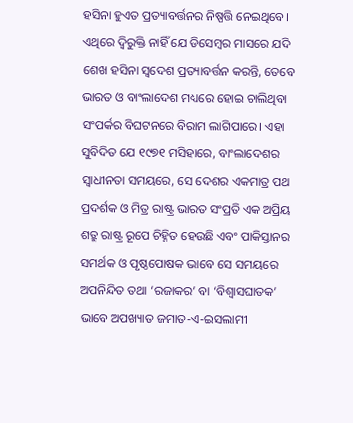ହସିନା ହୁଏତ ପ୍ରତ୍ୟାବର୍ତ୍ତନର ନିଷ୍ପତ୍ତି ନେଇଥିବେ।
ଏଥିରେ ଦ୍ବିରୁକ୍ତି ନାହିଁ ଯେ ଡିସେମ୍ବର ମାସରେ ଯଦି ଶେଖ ହସିନା ସ୍ବଦେଶ ପ୍ରତ୍ୟାବର୍ତ୍ତନ କରନ୍ତି, ତେବେ ଭାରତ ଓ ବାଂଲାଦେଶ ମଧ୍ୟରେ ହୋଇ ଚାଲିଥିବା ସଂପର୍କର ବିଘଟନରେ ବିରାମ ଲାଗିପାରେ। ଏହା ସୁବିଦିତ ଯେ ୧୯୭୧ ମସିହାରେ, ବାଂଲାଦେଶର ସ୍ବାଧୀନତା ସମୟରେ, ସେ ଦେଶର ଏକମାତ୍ର ପଥ ପ୍ରଦର୍ଶକ ଓ ମିତ୍ର ରାଷ୍ଟ୍ର ଭାରତ ସଂପ୍ରତି ଏକ ଅପ୍ରିୟ ଶତ୍ରୁ ରାଷ୍ଟ୍ର ରୂପେ ଚିହ୍ନିତ ହେଉଛି ଏବଂ ପାକିସ୍ତାନର ସମର୍ଥକ ଓ ପୃଷ୍ଠପୋଷକ ଭାବେ ସେ ସମୟରେ ଅପନିନ୍ଦିତ ତଥା ‘ରଜାକର’ ବା ‘ବିଶ୍ବାସଘାତକ’ ଭାବେ ଅପଖ୍ୟାତ ଜମାତ-ଏ-ଇସଲାମୀ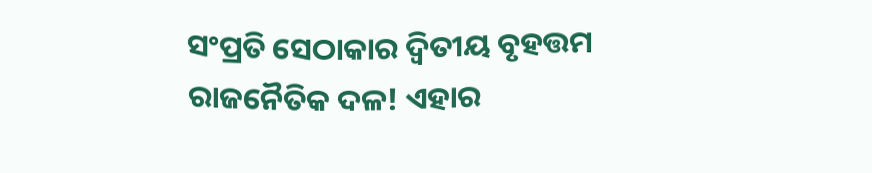ସଂପ୍ରତି ସେଠାକାର ଦ୍ବିତୀୟ ବୃହତ୍ତମ ରାଜନୈତିକ ଦଳ! ଏହାର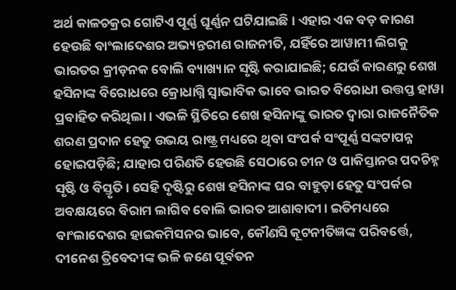ଅର୍ଥ କାଳଚକ୍ରର ଗୋଟିଏ ପୂର୍ଣ୍ଣ ଘୂର୍ଣ୍ଣନ ଘଟିଯାଇଛି। ଏହାର ଏକ ବଡ଼ କାରଣ ହେଉଛି ବାଂଲାଦେଶର ଅଭ୍ୟନ୍ତରୀଣ ରାଜନୀତି, ଯହିଁରେ ଆୱାମୀ ଲିଗକୁ ଭାରତର କ୍ରୀଡ଼ନକ ବୋଲି ବ୍ୟାଖ୍ୟାନ ସୃଷ୍ଟି କରାଯାଇଛି; ଯେଉଁ କାରଣରୁ ଶେଖ ହସିନାଙ୍କ ବିରୋଧରେ କ୍ରୋଧାଗ୍ନି ସ୍ବାଭାବିକ ଭାବେ ଭାରତ ବିରୋଧୀ ଉତ୍ତପ୍ତ ହାୱା ପ୍ରବାହିତ କରିଥିଲା। ଏଭଳି ସ୍ଥିତିରେ ଶେଖ ହସିନାଙ୍କୁ ଭାରତ ଦ୍ବାରା ରାଜନୈତିକ ଶରଣ ପ୍ରଦାନ ହେତୁ ଉଭୟ ରାଷ୍ଟ୍ର ମଧ୍ୟରେ ଥିବା ସଂପର୍କ ସଂପୂର୍ଣ୍ଣ ସଙ୍କଟାପନ୍ନ ହୋଇପଡ଼ିଛି; ଯାହାର ପରିଣତି ହେଉଛି ସେଠାରେ ଚୀନ ଓ ପାକିସ୍ତାନର ପଦଚିହ୍ନ ସୃଷ୍ଟି ଓ ବିସ୍ତୃତି। ସେହି ଦୃଷ୍ଟିରୁ ଶେଖ ହସିନାଙ୍କ ଘର ବାହୁଡ଼ା ହେତୁ ସଂପର୍କର ଅବକ୍ଷୟରେ ବିରାମ ଲାଗିବ ବୋଲି ଭାରତ ଆଶାବାଦୀ। ଇତିମଧ୍ୟରେ ବାଂଲାଦେଶର ହାଇକମିସନର ଭାବେ, କୌଣସି କୂଟନୀତିଜ୍ଞଙ୍କ ପରିବର୍ତ୍ତେ, ଦୀନେଶ ତ୍ରିବେଦୀଙ୍କ ଭଳି ଜଣେ ପୂର୍ବତନ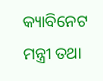କ୍ୟା‌ବିନେଟ ମନ୍ତ୍ରୀ ତଥା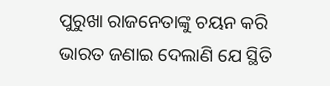ପୁରୁଖା ରାଜନେତାଙ୍କୁ ଚୟନ କରି ଭାରତ ଜଣାଇ ଦେଲାଣି ଯେ ସ୍ଥିତି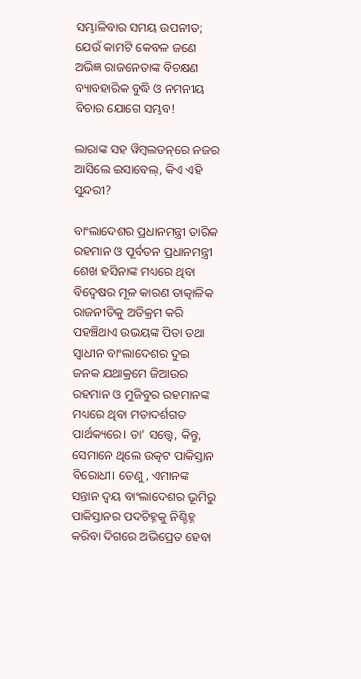ସମ୍ଭାଳିବାର ସମୟ ଉପନୀତ; ଯେଉଁ କାମଟି କେବଳ ଜଣେ ଅଭିଜ୍ଞ ରାଜନେତାଙ୍କ ବିଚକ୍ଷଣ ବ୍ୟାବହାରିକ ବୁଦ୍ଧି ଓ ନମନୀୟ ବିଚାର ଯୋଗେ ସମ୍ଭବ!

ଲାରାଙ୍କ ସହ ୱିମ୍ବଲଡନ୍‌ରେ ନଜର ଆସିଲେ ଇସାବେଲ୍, କିଏ ଏହି ସୁନ୍ଦରୀ?

ବାଂଲାଦେଶର ପ୍ରଧାନମନ୍ତ୍ରୀ ତାରିକ ରହମାନ ଓ ପୂର୍ବତନ ପ୍ରଧାନମନ୍ତ୍ରୀ ଶେଖ ହସିନାଙ୍କ ମଧ୍ୟରେ ଥିବା ବିଦ୍ବେଷର ମୂଳ କାରଣ ତାତ୍କାଳିକ ରାଜନୀତିକୁ ଅତିକ୍ରମ କରି ପହଞ୍ଚିଥାଏ ଉଭୟଙ୍କ ପିତା ତଥା ସ୍ବାଧୀନ ବାଂଲାଦେଶର ଦୁଇ ଜନକ ଯଥାକ୍ରମେ ଜିଆଉର ରହମାନ ଓ ମୁଜିବୁର ରହମାନଙ୍କ ମଧ୍ୟରେ ଥିବା ମତାଦର୍ଶଗତ ପାର୍ଥକ୍ୟରେ। ତା’ ସତ୍ତ୍ବେ, କିନ୍ତୁ, ସେମାନେ ଥିଲେ ଉତ୍କଟ ପାକିସ୍ତାନ ବିରୋଧୀ। ‌ତେଣୁ, ଏମାନଙ୍କ ସନ୍ତାନ ଦ୍ବୟ ବାଂଲାଦେଶର ଭୂମିରୁ ପାକିସ୍ତାନର ପଦଚିହ୍ନକୁ ନିଶ୍ଚିହ୍ନ କରିବା ଦିଗରେ ଅଭିପ୍ରେତ ହେବା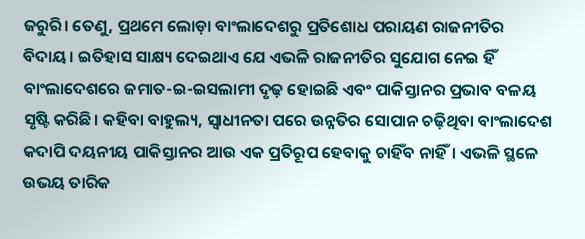ଜରୁରି। ତେଣୁ, ପ୍ରଥମେ ଲୋଡ଼ା ବାଂଲାଦେଶରୁ ପ୍ରତିଶୋଧ ପରାୟଣ ରାଜନୀତିର ବିଦାୟ। ଇତିହାସ ସାକ୍ଷ୍ୟ ଦେଇଥାଏ ଯେ ଏଭଳି ରାଜନୀତିର ସୁଯୋଗ ନେଇ ହିଁ ବାଂଲାଦେଶରେ ଜମାତ-ଇ-ଇସଲାମୀ ଦୃଢ଼ ହୋଇଛି ଏବଂ ପାକିସ୍ତାନର ପ୍ରଭାବ ବଳୟ ସୃଷ୍ଟି କରିଛି। କହିବା ବାହୁଲ୍ୟ, ସ୍ବାଧୀନତା ପରେ ଉନ୍ନତିର ସୋପାନ ଚଢ଼ିଥିବା ବାଂଲାଦେଶ କଦାପି ଦୟନୀୟ ପାକିସ୍ତାନର ଆଉ ଏକ ପ୍ରତିରୂପ ହେବାକୁ ଚାହିଁବ ନାହିଁ। ଏଭଳି ସ୍ଥଳେ ଉଭୟ ତାରିକ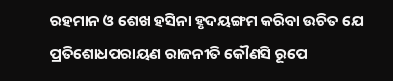ରହମାନ ଓ ଶେଖ ହସିନା ହୃଦୟଙ୍ଗମ କରିବା ଉଚିତ ଯେ ପ୍ରତିଶୋଧପରାୟଣ ରାଜନୀତି କୌଣସି ରୂପେ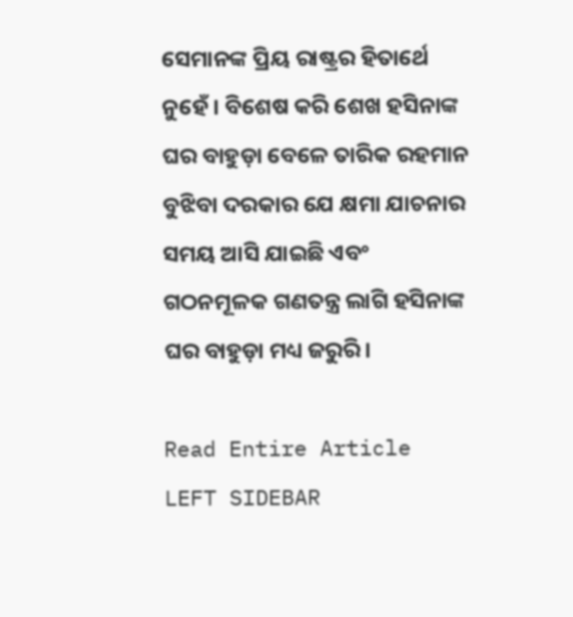ସେମାନଙ୍କ ପ୍ରିୟ ରାଷ୍ଟ୍ରର ହିତାର୍ଥେ ନୁହେଁ। ବିଶେଷ କରି ଶେଖ ହସିନାଙ୍କ ଘର ବାହୁଡ଼ା ବେଳେ ତାରିକ ରହମାନ ବୁଝିବା ଦରକାର ଯେ କ୍ଷମା ଯାଚନାର ସମୟ ଆସି ଯାଇଛି ଏବଂ ଗଠନମୂଳକ ଗଣତନ୍ତ୍ର ଲାଗି ହସିନାଙ୍କ ଘର ବାହୁଡ଼ା ମଧ୍ୟ ଜରୁରି।

Read Entire Article
LEFT SIDEBAR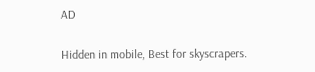AD

Hidden in mobile, Best for skyscrapers.